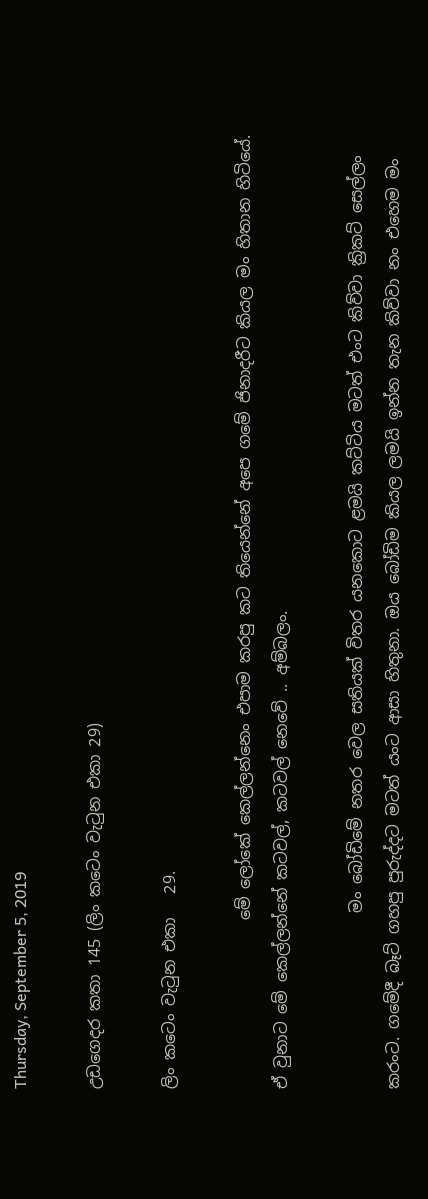Thursday, September 5, 2019

උඩගෙදර කතා 145 (ලිං කටෙං වැටුන එකා 29)

ලිං කටෙං වැටුන එකා   29.

                     මේ ලෝකේ කෙල්ලන්නෙං එපාම කරපු කට තියෙන්නේ අපෙ ගමේ ජිනාදරීට කියල මං හිතාන හිටියේ. ඒ වුනාට මේ කෙල්ලන්නේ කටවල්, කටවල් නෙවේ .. අම්බලං.

                      මං බෝඩිමේ නතර වෙල සතියක් විතර යනකොට ළමයි කට්ටිය මටත් එංට කිව්වා ක්‍රිකට් සෙල්ලං කරංට. ගමේදී බෑට් ගහපු පුරුද්දට මටත් යංට ආසා හිතුනා. ඔය බෝඩිම කියල ලමයි ඉන්න තැන කිව්වා නං එහෙම මං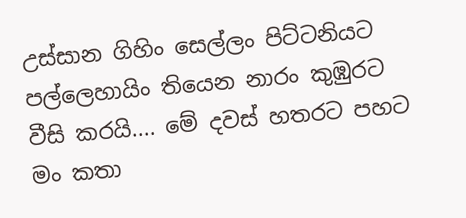උස්සාන ගිහිං සෙල්ලං පිට්ටනියට පල්ලෙහායිං තියෙන නාරං කුඹුරට වීසි කරයි.... මේ දවස් හතරට පහට මං කතා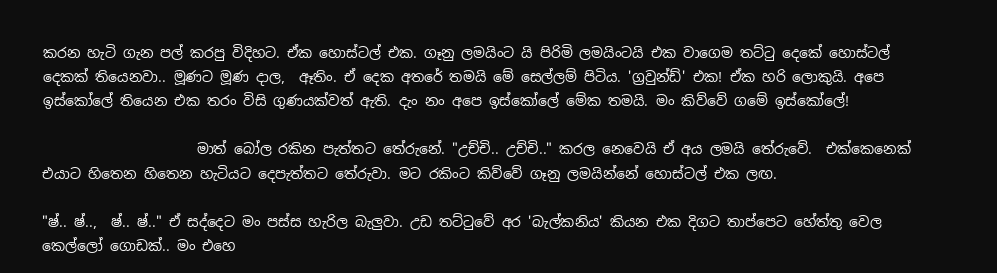කරන හැටි ගැන පල් කරපු විදිහට. ඒක හොස්ටල් එක. ගෑනු ලමයිංට යි පිරිමි ලමයිංටයි එක වාගෙම තට්ටු දෙකේ හොස්ටල් දෙකක් තියෙනවා.. මූණට මූණ දාල,  ඈතිං. ඒ දෙක අතරේ තමයි මේ සෙල්ලම් පිටිය. 'ග්‍රවුන්ඩ්' එක! ඒක හරි ලොකුයි. අපෙ ඉස්කෝලේ තියෙන එක තරං විසි ගුණයක්වත් ඇති. දැං නං අපෙ ඉස්කෝලේ මේක තමයි. මං කිව්වේ ගමේ ඉස්කෝලේ!

                      මාත් බෝල රකින පැත්තට තේරුනේ. "උච්චි.. උච්චි.." කරල නෙවෙයි ඒ අය ලමයි තේරුවේ.  එක්කෙනෙක් එයාට හිතෙන හිතෙන හැටියට දෙපැත්තට තේරුවා. මට රකිංට කිව්වේ ගෑනු ලමයින්නේ හොස්ටල් එක ලඟ.

"ෂ්.. ෂ්..,  ෂ්.. ෂ්.." ඒ සද්දෙට මං පස්ස හැරිල බැලුවා. උඩ තට්ටුවේ අර 'බැල්කනිය' කියන එක දිගට තාප්පෙට හේත්තු වෙල කෙල්ලෝ ගොඩක්.. මං එහෙ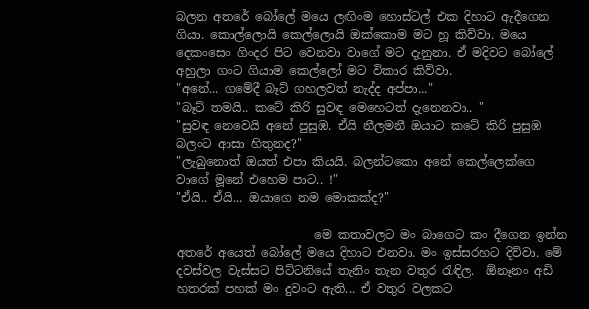බලන අතරේ බෝලේ මයෙ ලඟිංම හොස්ටල් එක දිහාට ඇදීගෙන ගියා. කොල්ලොයි කෙල්ලොයි ඔක්කොම මට හූ කිව්වා. මයෙ දෙකංසෙං ගිංදර පිට වෙනවා වාගේ මට දැනුනා. ඒ මදිවට බෝලේ අහුලා ගංට ගියාම කෙල්ලෝ මට විකාර කිව්වා.
"අනේ... ගමේදී බෑට් ගහලවත් නැද්ද අප්පා..."
"බෑට් තමයි.. කටේ කිරි සුවඳ මෙහෙටත් දැනෙනවා.. "
"සුවඳ නෙවෙයි අනේ පුසුඹ. ඒයි නීලමනී ඔයාට කටේ කිරි පුසුඹ බලංට ආසා හිතුනද?"
"ලැබුනොත් ඔයත් එපා කියයි. බලන්ටකො අනේ කෙල්ලෙක්ගෙ වාගේ මූනේ එහෙම පාට.. !"
"ඒයි.. ඒයි... ඔයාගෙ නම මොකක්ද?"

                       මෙ කතාවලට මං බාගෙට කං දීගෙන ඉන්න අතරේ අයෙත් බෝලේ මයෙ දිහාට එනවා. මං ඉස්සරහට දිව්වා. මේ දවස්වල වැස්සට පිට්ටනියේ තැනිං තැන වතුර රැඳිල.  ඕනෑනං අඩි හතරක් පහක් මං දුවංට ඇති... ඒ වතුර වලකට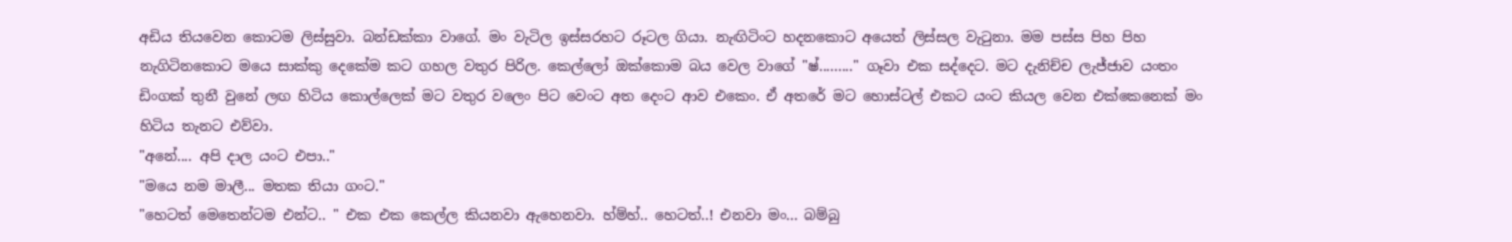අඩිය තියවෙන කොටම ලිස්සුවා. බන්ඩක්කා වාගේ. මං වැටිල ඉස්සරහට රූටල ගියා. නැඟිටිංට හදනකොට අයෙත් ලිස්සල වැටුනා. මම පස්ස පිහ පිහ නැගිටිනකොට මයෙ සාක්කු දෙකේම කට ගහල වතුර පිරිල. කෙල්ලෝ ඔක්කොම බය වෙල වාගේ "ෂ්........." ගෑවා එක සද්දෙට. මට දැනිච්ච ලැජ්ජාව යංතං ඩිංගක් තුනී වුනේ ලඟ හිටිය කොල්ලෙක් මට වතුර වලෙං පිට වෙංට අත දෙංට ආව එකෙං. ඒ අතරේ මට හොස්ටල් එකට යංට කියල වෙන එක්කෙනෙක් මං හිටිය තැනට එව්වා.
"අනේ.... අපි දාල යංට එපා.."
"මයෙ නම මාලී... මතක තියා ගංට."
"හෙටත් මෙතෙන්ටම එන්ට.. " එක එක කෙල්ල කියනවා ඇහෙනවා. හ්ම්හ්.. හෙටත්..! එනවා මං... බම්බු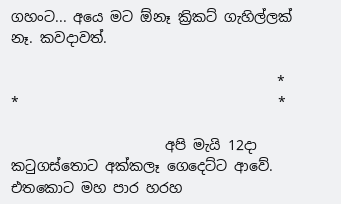ගහංට... අයෙ මට ඕනෑ ක්‍රිකට් ගැහිල්ලක් නෑ. කවදාවත්.

                                      *                                  *                                     *

                      අපි මැයි 12දා කටුගස්තොට අක්කලෑ ගෙදෙට්ට ආවේ. එතකොට මහ පාර හරහ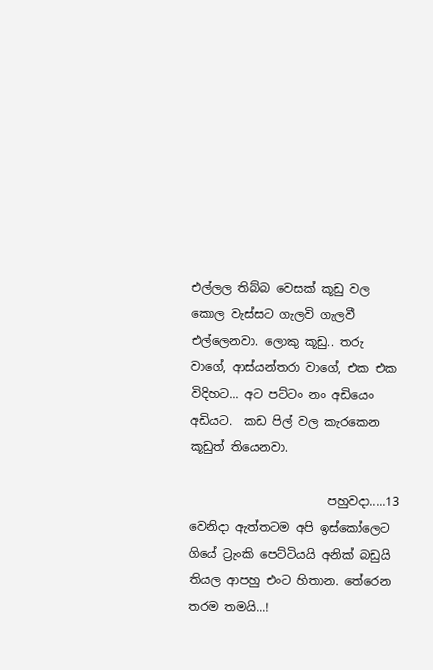එල්ලල තිබ්බ වෙසක් කූඩු වල කොල වැස්සට ගැලවි ගැලවී එල්ලෙනවා. ලොකු කූඩු.. තරු වාගේ, ආස්යන්තරා වාගේ, එක එක විදිහට... අට පට්ටං නං අඩියෙං අඩියට.  කඩ පිල් වල කැරකෙන කූඩුත් තියෙනවා.

                       පහුවදා.....13 වෙනිදා ඇත්තටම අපි ඉස්කෝලෙට ගියේ ට්‍රැංකි පෙට්ටියයි අනික් බඩුයි තියල ආපහු එංට හිතාන. තේරෙන තරම තමයි...!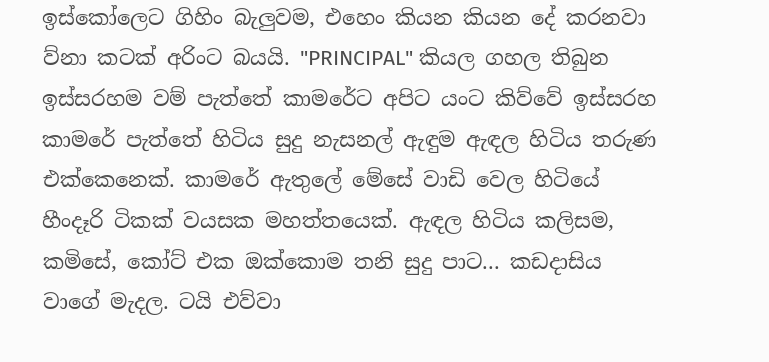ඉස්කෝලෙට ගිහිං බැලුවම, එහෙං කියන කියන දේ කරනවා ව්නා කටක් අරිංට බයයි. "PRINCIPAL" කියල ගහල තිබුන ඉස්සරහම වම් පැත්තේ කාමරේට අපිට යංට කිව්වේ ඉස්සරහ කාමරේ පැත්තේ හිටිය සුදු නැසනල් ඇඳුම ඇඳල හිටිය තරුණ එක්කෙනෙක්. කාමරේ ඇතුලේ මේසේ වාඩි වෙල හිටියේ හීංදෑරි ටිකක් වයසක මහත්තයෙක්. ඇඳල හිටිය කලිසම, කමිසේ, කෝට් එක ඔක්කොම තනි සුදු පාට... කඩදාසිය වාගේ මැදල. ටයි එව්වා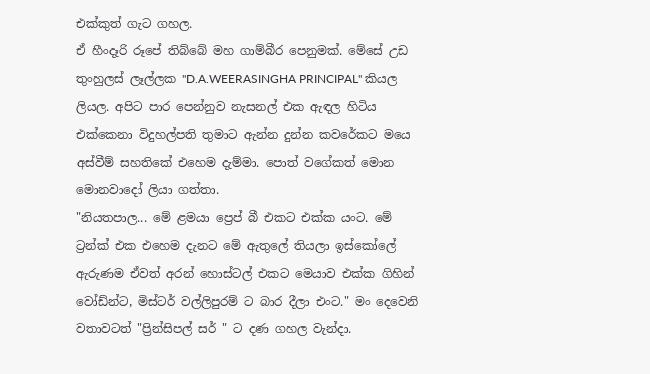එක්කුත් ගැට ගහල.
ඒ හීංදෑරි රූපේ තිබ්බේ මහ ගාම්බීර පෙනුමක්. මේසේ උඩ තුංහුලස් ලෑල්ලක "D.A.WEERASINGHA PRINCIPAL" කියල ලියල. අපිට පාර පෙන්නුව නැසනල් එක ඇඳල හිටිය එක්කෙනා විදුහල්පති තුමාට ඇන්න දුන්න කවරේකට මයෙ අස්වීම් සහතිකේ එහෙම දැම්මා. පොත් වගේකත් මොන මොනවාදෝ ලියා ගත්තා.
"නියතපාල... මේ ළමයා ප්‍රෙප් බී එකට එක්ක යංට. මේ ට්‍රන්ක් එක එහෙම දැනට මේ ඇතුලේ තියලා ඉස්කෝලේ ඇරුණම ඒවත් අරන් හොස්ටල් එකට මෙයාව එක්ක ගිහින් වෝඩ්න්ට, මිස්ටර් වල්ලිපුරම් ට බාර දීලා එංට." මං දෙවෙනි වතාවටත් "ප්‍රින්සිපල් සර් " ට දණ ගහල වැන්දා.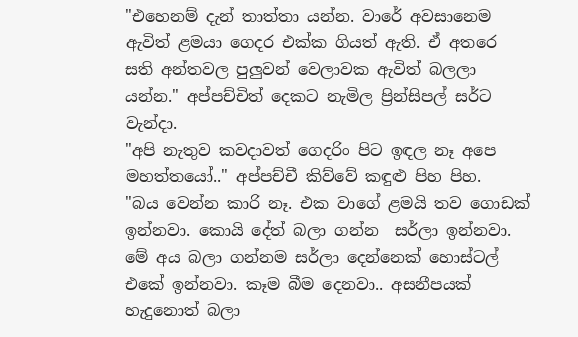"එහෙනම් දැන් තාත්තා යන්න. වාරේ අවසානෙම ඇවිත් ළමයා ගෙදර එක්ක ගියත් ඇති. ඒ අතරෙ සති අන්තවල පුලුවන් වෙලාවක ඇවිත් බලලා යන්න." අප්පච්චිත් දෙකට නැමිල ප්‍රින්සිපල් සර්ට වැන්දා.
"අපි නැතුව කවදාවත් ගෙදරිං පිට ඉඳල නෑ අපෙ මහත්තයෝ.." අප්පච්චී කිව්වේ කඳුළු පිහ පිහ.
"බය වෙන්න කාරි නෑ. එක වාගේ ළමයි තව ගොඩක් ඉන්නවා. කොයි දේත් බලා ගන්න  සර්ලා ඉන්නවා. මේ අය බලා ගන්නම සර්ලා දෙන්නෙක් හොස්ටල් එකේ ඉන්නවා. කෑම බීම දෙනවා.. අසනීපයක් හැදුනොත් බලා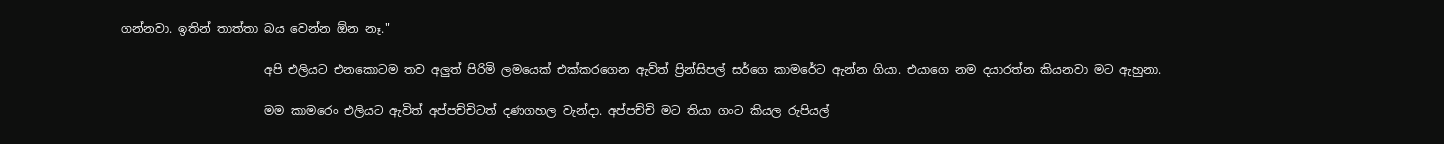ගන්නවා. ඉතින් තාත්තා බය වෙන්න ඕන නෑ."

                        අපි එලියට එනකොටම තව අලුත් පිරිමි ලමයෙක් එක්කරගෙන ඇව්ත් ප්‍රින්සිපල් සර්ගෙ කාමරේට ඇන්න ගියා. එයාගෙ නම දයාරත්න කියනවා මට ඇහුනා.

                        මම කාමරෙං එලියට ඇවිත් අප්පච්චිටත් දණගහල වැන්දා. අප්පච්චි මට තියා ගංට කියල රුපියල්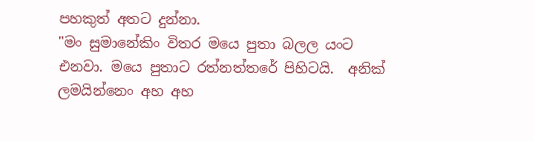පහකුත් අතට දුන්නා.
"මං සුමානේකිං විතර මයෙ පුතා බලල යංට එනවා. මයෙ පුතාට රත්නත්තරේ පිහිටයි.  අනික් ලමයින්නෙං අහ අහ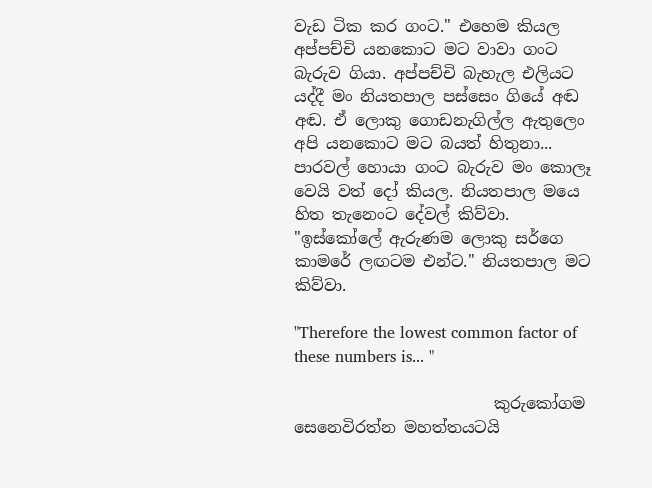වැඩ ටික කර ගංට." එහෙම කියල අප්පච්චි යනකොට මට වාවා ගංට බැරුව ගියා. අප්පච්චි බැහැල එලියට යද්දී මං නියතපාල පස්සෙං ගියේ අඬ අඬ. ඒ ලොකු ගොඩනැගිල්ල ඇතුලෙං අපි යනකොට මට බයත් හිතුනා... පාරවල් හොයා ගංට බැරුව මං කොලෑ වෙයි වත් දෝ කියල. නියතපාල මයෙ හිත තැනෙංට දේවල් කිව්වා.
"ඉස්කෝලේ ඇරුණම ලොකු සර්ගෙ කාමරේ ලඟටම එන්ට." නියතපාල මට කිව්වා.

"Therefore the lowest common factor of these numbers is... "

                         කුරුකෝගම සෙනෙවිරත්න මහත්තයටයි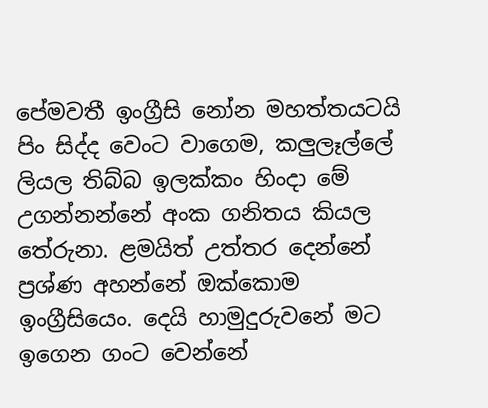පේමවතී ඉංග්‍රීසි නෝන මහත්තයටයි පිං සිද්ද වෙංට වාගෙම, කලුලෑල්ලේ ලියල තිබ්බ ඉලක්කං හිංදා මේ උගන්නන්නේ අංක ගනිතය කියල තේරුනා. ළමයිත් උත්තර දෙන්නේ ප්‍රශ්ණ අහන්නේ ඔක්කොම ඉංග්‍රීසියෙං. දෙයි හාමුදුරුවනේ මට ඉගෙන ගංට වෙන්නේ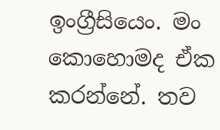ඉංග්‍රීසියෙං. මං කොහොමද ඒක කරන්නේ. තව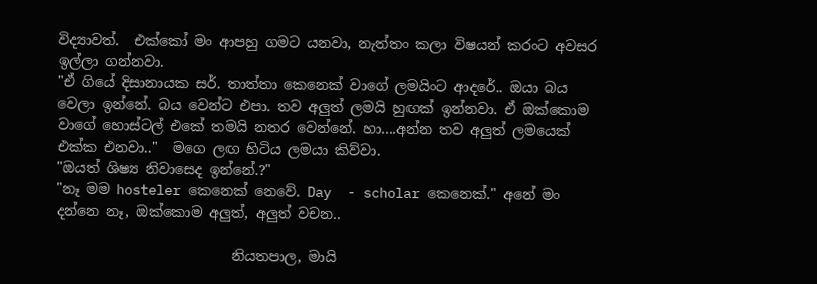විද්‍යාවත්.  එක්කෝ මං ආපහු ගමට යනවා, නැත්තං කලා විෂයන් කරංට අවසර ඉල්ලා ගන්නවා.
"ඒ ගියේ දිසානායක සර්. තාත්තා කෙනෙක් වාගේ ලමයිංට ආදරේ.. ඔයා බය වෙලා ඉන්නේ. බය වෙන්ට එපා. තව අලුත් ලමයි හුඟක් ඉන්නවා. ඒ ඔක්කොම වාගේ හොස්ටල් එකේ තමයි නතර වෙන්නේ. හා....අන්න තව අලුත් ලමයෙක් එක්ක එනවා.."  මගෙ ලඟ හිටිය ලමයා කිව්වා.
"ඔයත් ශිෂ්‍ය නිවාසෙද ඉන්නේ.?"
"නෑ මම hosteler කෙනෙක් නෙවේ. Day  - scholar කෙනෙක්." අනේ මං දන්නෙ නෑ, ඔක්කොම අලුත්, අලුත් වචන..

                         නියතපාල, මායි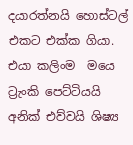දයාරත්නයි හොස්ටල් එකට එක්ක ගියා. එයා කලිංම  මයෙ ට්‍රැංකි පෙට්ටියයි අනික් එව්වයි ශිෂ්‍ය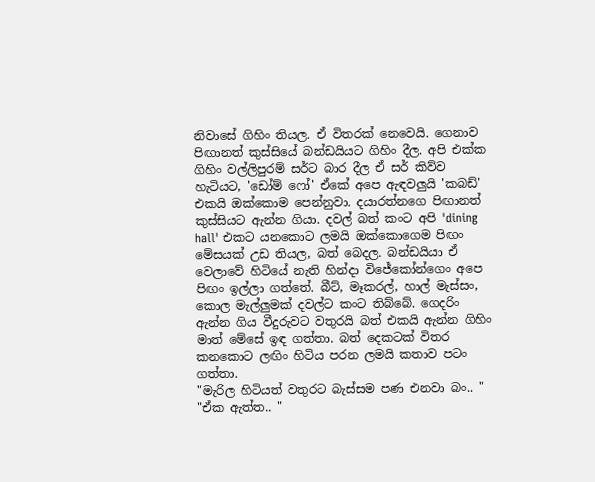නිවාසේ ගිහිං තියල. ඒ විතරක් නෙවෙයි. ගෙනාව පිඟානත් කුස්සියේ බන්ඩයියට ගිහිං දීල. අපි එක්ක ගිහිං වල්ලිපුරම් සර්ට බාර දීල ඒ සර් කිව්ව හැටියට, 'ඩෝම් ෆෝ' ඒකේ අපෙ ඇඳවලුයි 'කබඩ්' එකයි ඔක්කොම පෙන්නුවා. දයාරත්නගෙ පිඟානත් කුස්සියට ඇන්න ගියා. දවල් බත් කංට අපි 'dining hall' එකට යනකොට ලමයි ඔක්කොගෙම පිඟං මේසයක් උඩ තියල, බත් බෙදල. බන්ඩයියා ඒ වෙලාවේ හිටියේ නැති හින්දා විජේකෝන්ගෙං අපෙ පිඟං ඉල්ලා ගත්තේ. බීට්, මෑකරල්, හාල් මැස්සං, කොල මැල්ලුමක් දවල්ට කංට තිබ්බේ. ගෙදරිං ඇන්න ගිය වීදුරුවට වතුරයි බත් එකයි ඇන්න ගිහිං මාත් මේසේ ඉඳ ගත්තා. බත් දෙකටක් විතර කනකොට ලඟිං හිටිය පරන ලමයි කතාව පටං ගත්තා.
"මැරිල හිටියත් වතුරට බැස්සම පණ එනවා බං.. "
"ඒක ඇත්ත.. "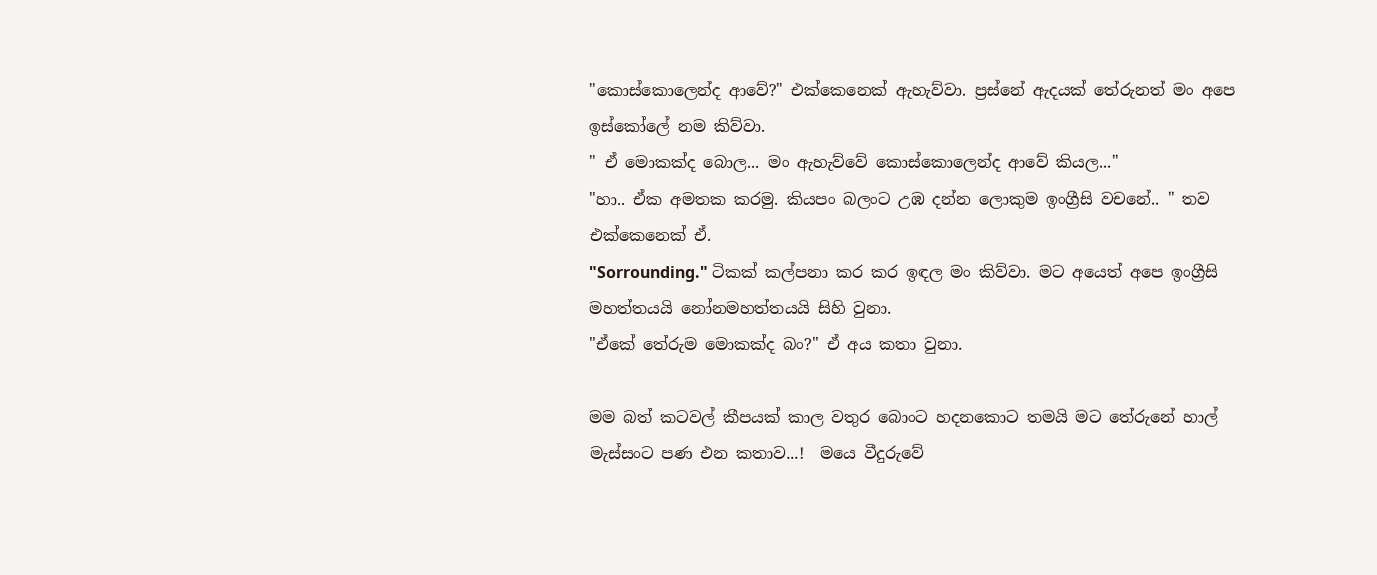"කොස්කොලෙන්ද ආවේ?" එක්කෙනෙක් ඇහැව්වා. ප්‍රස්නේ ඇදයක් තේරුනත් මං අපෙ ඉස්කෝලේ නම කිව්වා.
" ඒ මොකක්ද බොල... මං ඇහැව්වේ කොස්කොලෙන්ද ආවේ කියල..."
"හා.. ඒක අමතක කරමු. කියපං බලංට උඹ දන්න ලොකුම ඉංග්‍රීසි වචනේ.. " තව එක්කෙනෙක් ඒ.
"Sorrounding." ටිකක් කල්පනා කර කර ඉඳල මං කිව්වා. මට අයෙත් අපෙ ඉංග්‍රීසි මහත්තයයි නෝනමහත්තයයි සිහි වුනා.
"ඒකේ තේරුම මොකක්ද බං?" ඒ අය කතා වුනා.

මම බත් කටවල් කීපයක් කාල වතුර බොංට හදනකොට තමයි මට තේරුනේ හාල් මැස්සංට පණ එන කතාව...!  මයෙ වීදුරුවේ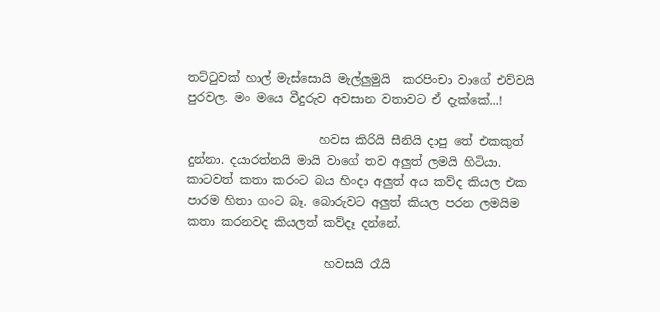තට්ටුවක් හාල් මැස්සොයි මැල්ලුමුයි  කරපිංචා වාගේ එව්වයි පුරවල. මං මයෙ වීදුරුව අවසාන වතාවට ඒ දැක්කේ...!

                      හවස කිරියි සීනියි දාපු තේ එකකුත් දුන්නා. දයාරත්නයි මායි වාගේ තව අලුත් ලමයි හිටියා. කාටවත් කතා කරංට බය හිංදා අලුත් අය කව්ද කියල එක පාරම හිතා ගංට බෑ. බොරුවට අලුත් කියල පරන ලමයිම කතා කරනවද කියලත් කව්දෑ දන්නේ.

                       හවසයි රෑයි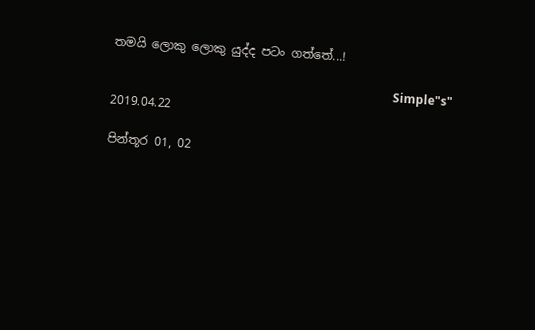තමයි ලොකු ලොකු යුද්ද පටං ගත්තේ...!

                                                                                              Simple"s"
2019.04.22

පින්තූර 01, 02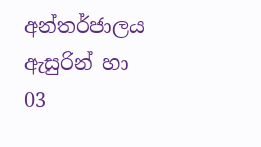අන්තර්ජාලය ඇසුරින් හා 03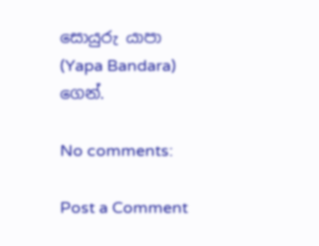සොයුරු යාපා (Yapa Bandara) ගෙන්.

No comments:

Post a Comment